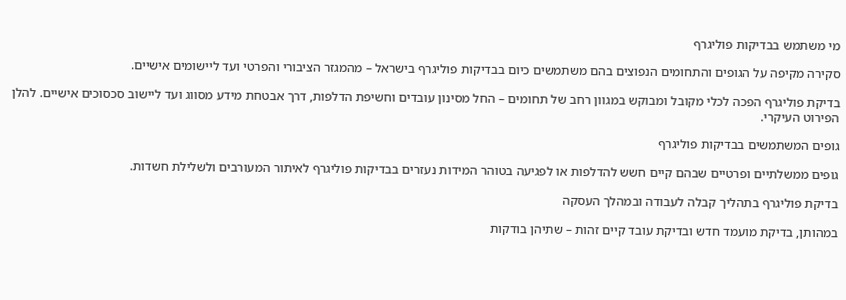מי משתמש בבדיקות פוליגרף

סקירה מקיפה על הגופים והתחומים הנפוצים בהם משתמשים כיום בבדיקות פוליגרף בישראל – מהמגזר הציבורי והפרטי ועד ליישומים אישיים.

בדיקת פוליגרף הפכה לכלי מקובל ומבוקש במגוון רחב של תחומים – החל מסינון עובדים וחשיפת הדלפות, דרך אבטחת מידע מסווג ועד ליישוב סכסוכים אישיים. להלן הפירוט העיקרי.

גופים המשתמשים בבדיקות פוליגרף

גופים ממשלתיים ופרטיים שבהם קיים חשש להדלפות או לפגיעה בטוהר המידות נעזרים בבדיקות פוליגרף לאיתור המעורבים ולשלילת חשדות.

בדיקת פוליגרף בתהליך קבלה לעבודה ובמהלך העסקה

במהותן, בדיקת מועמד חדש ובדיקת עובד קיים זהות – שתיהן בודקות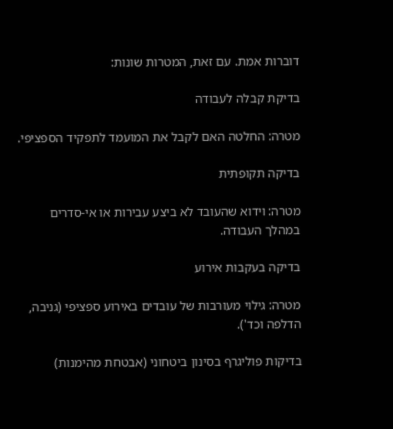דוברות אמת. עם זאת, המטרות שונות:

בדיקת קבלה לעבודה

מטרה: החלטה האם לקבל את המועמד לתפקיד הספציפי.

בדיקה תקופתית

מטרה: וידוא שהעובד לא ביצע עבירות או אי-סדרים במהלך העבודה.

בדיקה בעקבות אירוע

מטרה: גילוי מעורבות של עובדים באירוע ספציפי (גניבה, הדלפה וכד').

בדיקות פוליגרף בסינון ביטחוני (אבטחת מהימנות)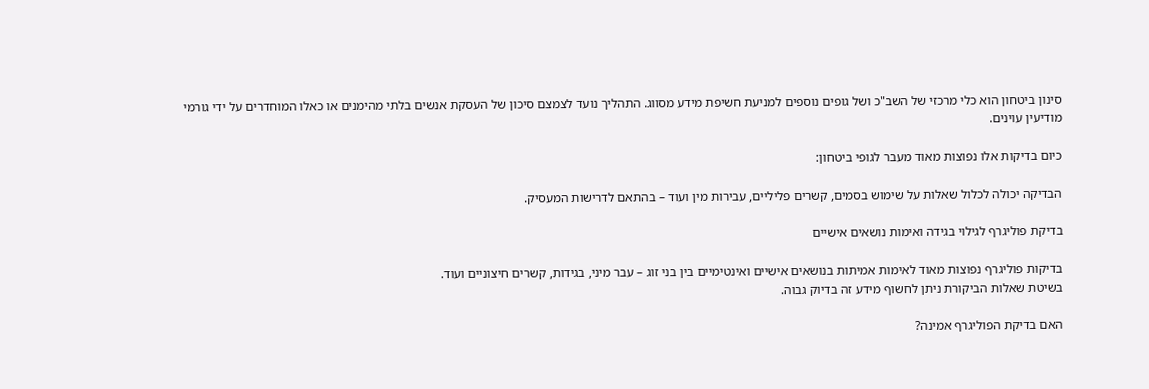סינון ביטחון הוא כלי מרכזי של השב"כ ושל גופים נוספים למניעת חשיפת מידע מסווג. התהליך נועד לצמצם סיכון של העסקת אנשים בלתי מהימנים או כאלו המוחדרים על ידי גורמי מודיעין עוינים.

כיום בדיקות אלו נפוצות מאוד מעבר לגופי ביטחון:

הבדיקה יכולה לכלול שאלות על שימוש בסמים, קשרים פליליים, עבירות מין ועוד – בהתאם לדרישות המעסיק.

בדיקת פוליגרף לגילוי בגידה ואימות נושאים אישיים

בדיקות פוליגרף נפוצות מאוד לאימות אמיתות בנושאים אישיים ואינטימיים בין בני זוג – עבר מיני, בגידות, קשרים חיצוניים ועוד.
בשיטת שאלות הביקורת ניתן לחשוף מידע זה בדיוק גבוה.

האם בדיקת הפוליגרף אמינה?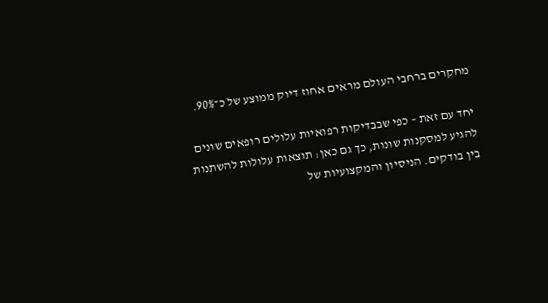מחקרים ברחבי העולם מראים אחוז דיוק ממוצע של כ־90%.

יחד עם זאת – כפי שבבדיקות רפואיות עלולים רופאים שונים להגיע למסקנות שונות, כך גם כאן: תוצאות עלולות להשתנות בין בודקים. הניסיון והמקצועיות של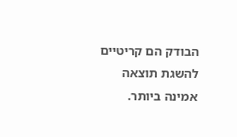הבודק הם קריטיים להשגת תוצאה אמינה ביותר.